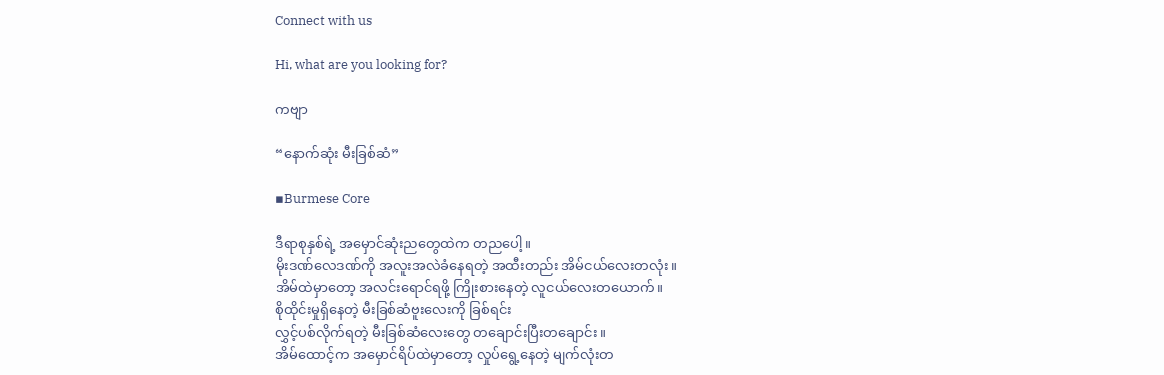Connect with us

Hi, what are you looking for?

ကဗျာ

“နောက်ဆုံး မီးခြစ်ဆံ”

▪Burmese Core

ဒီရာစုနှစ်ရဲ့ အမှောင်ဆုံးညတွေထဲက တညပေါ့။
မိုးဒဏ်လေဒဏ်ကို အလူးအလဲခံနေရတဲ့ အထီးတည်း အိမ်ငယ်လေးတလုံး။
အိမ်ထဲမှာတော့ အလင်းရောင်ရဖို့ ကြိုးစားနေတဲ့ လူငယ်လေးတယောက်။
စိုထိုင်းမှုရှိနေတဲ့ မီးခြစ်ဆံဗူးလေးကို ခြစ်ရင်း
လွှင့်ပစ်လိုက်ရတဲ့ မီးခြစ်ဆံလေးတွေ တချောင်းပြီးတချောင်း။
အိမ်ထောင့်က အမှောင်ရိပ်ထဲမှာတော့ လှုပ်ရွေ့နေတဲ့ မျက်လုံးတ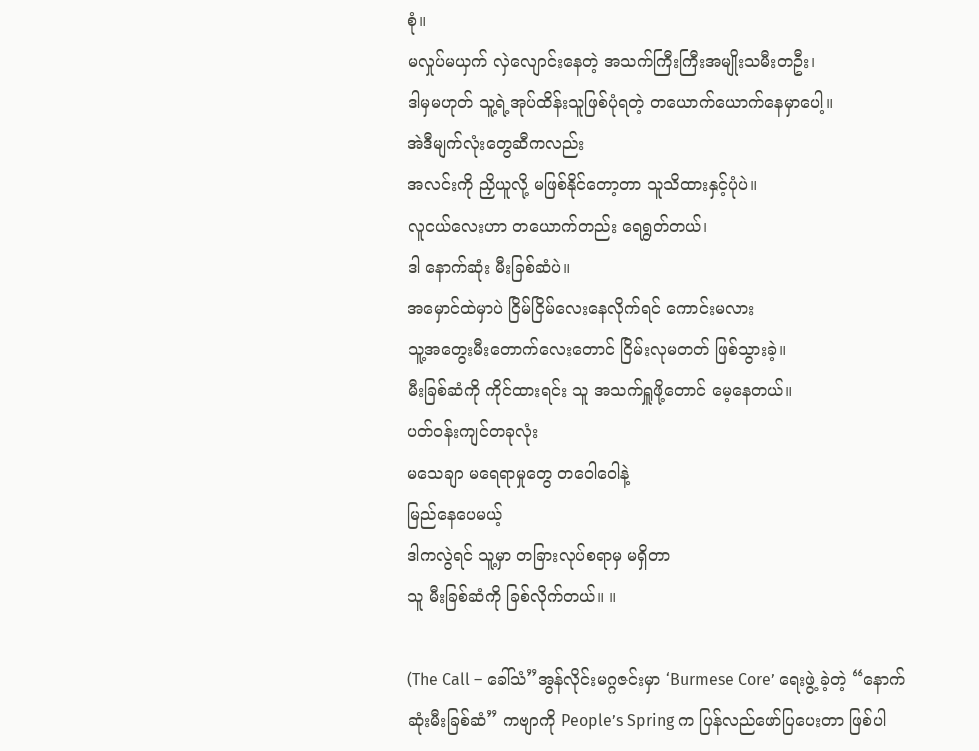စုံ။
မလှုပ်မယှက် လှဲလျောင်းနေတဲ့ အသက်ကြီးကြီးအမျိုးသမီးတဦး၊
ဒါမှမဟုတ် သူ့ရဲ့အုပ်ထိန်းသူဖြစ်ပုံရတဲ့ တယောက်ယောက်နေမှာပေါ့။
အဲဒီမျက်လုံးတွေဆီကလည်း
အလင်းကို ညှိယူလို့ မဖြစ်နိုင်တော့တာ သူသိထားနှင့်ပုံပဲ။
လူငယ်လေးဟာ တယောက်တည်း ရေရွတ်တယ်၊
ဒါ နောက်ဆုံး မီးခြစ်ဆံပဲ။
အမှောင်ထဲမှာပဲ ငြိမ်ငြိမ်လေးနေလိုက်ရင် ကောင်းမလား
သူ့အတွေးမီးတောက်လေးတောင် ငြိမ်းလုမတတ် ဖြစ်သွားခဲ့။
မီးခြစ်ဆံကို ကိုင်ထားရင်း သူ အသက်ရှူဖို့တောင် မေ့နေတယ်။
ပတ်ဝန်းကျင်တခုလုံး
မသေချာ မရေရာမှုတွေ တဝေါဝေါနဲ့
မြည်နေပေမယ့်
ဒါကလွဲရင် သူ့မှာ တခြားလုပ်စရာမှ မရှိတာ
သူ မီးခြစ်ဆံကို ခြစ်လိုက်တယ်။ ။

(The Call – ခေါ်သံ”အွန်လိုင်းမဂ္ဂဇင်းမှာ ‘Burmese Core’ ရေးဖွဲ့ ခဲ့တဲ့ “နောက်ဆုံးမီးခြစ်ဆံ” ကဗျာကို People’s Spring က ပြန်လည်ဖော်ပြပေးတာ ဖြစ်ပါ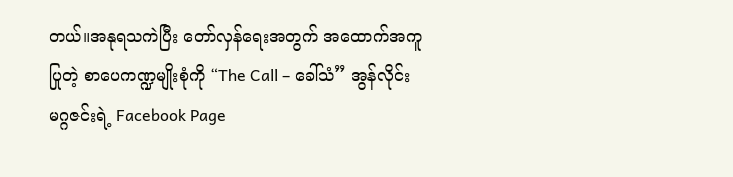တယ်။အနုရသကဲပြီး တော်လှန်ရေးအတွက် အထောက်အကူ ပြုတဲ့ စာပေကဏ္ဍမျိုးစုံကို “The Call – ခေါ်သံ” အွန်လိုင်းမဂ္ဂဇင်းရဲ့ Facebook Page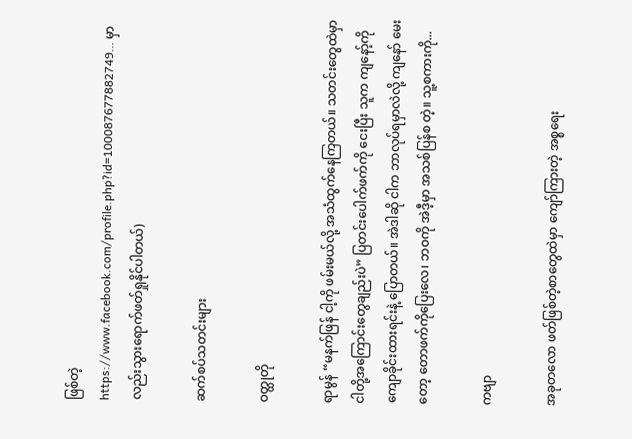ဖြစ်တဲ့ https://www.facebook.com/profile.php?id=100087677882749… မှာလည်းသွားရောက်ဖတ်ရှုနိုင်ပါတယ်)

ဆက်စပ်သတင်းများ

ဝတ္ထုတို

ရာမွန် “မနက်ဖြန် ငါ့ကို ဖမ်းမယ်လို့ အသံထွက်နေကြတယ်။ သတင်းတွေထဲမှာ ငါတို့အကြောင်းတွေချည်းပဲ” ပြတင်းပေါက်ဖက်ကို ငေးပြီး သူက ကျနော့်ကို ကျောခိုင်းထားရင်းနဲ့ ပြောတယ်။ အဲဒါဆို ငါက ဘာလုပ်ရမှာလဲလို့ ကျနော် မေးတော့ တောဖက်ကိုပြေးလေ၊ ဘဝကို အဲဒီ့မှာ အသစ်ပြန်စ တဲ့။ သူ့စကားကို...

ကဗျာ

အခုတလော ဖတ်ဖြစ်တဲ့စာတွေထဲမှာ ကျော်ကြားတဲ့ အစ္စရေး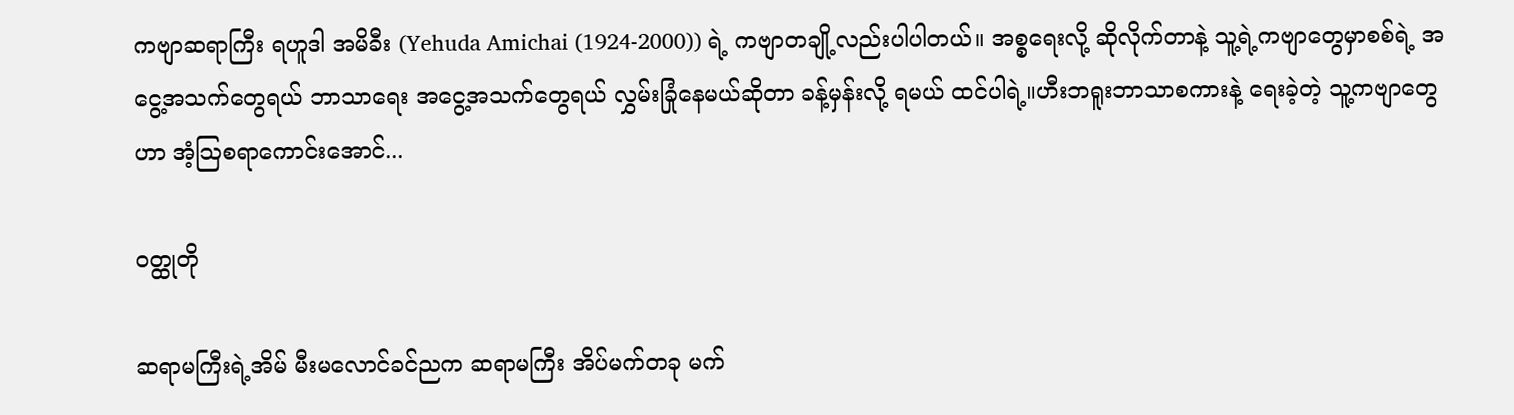ကဗျာဆရာကြီး ရဟူဒါ အမိခီး (Yehuda Amichai (1924-2000)) ရဲ့ ကဗျာတချို့လည်းပါပါတယ်။ အစ္စရေးလို့ ဆိုလိုက်တာနဲ့ သူ့ရဲ့ကဗျာတွေမှာစစ်ရဲ့ အငွေ့အသက်တွေရယ် ဘာသာရေး အငွေ့အသက်တွေရယ် လွှမ်းခြုံနေမယ်ဆိုတာ ခန့်မှန်းလို့ ရမယ် ထင်ပါရဲ့။ဟီးဘရူးဘာသာစကားနဲ့ ရေးခဲ့တဲ့ သူ့ကဗျာတွေဟာ အံ့သြစရာကောင်းအောင်...

ဝတ္ထုတို

ဆရာမကြီးရဲ့အိမ် မီးမလောင်ခင်ညက ဆရာမကြီး အိပ်မက်တခု မက်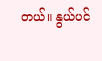တယ်။ နွယ်ပင်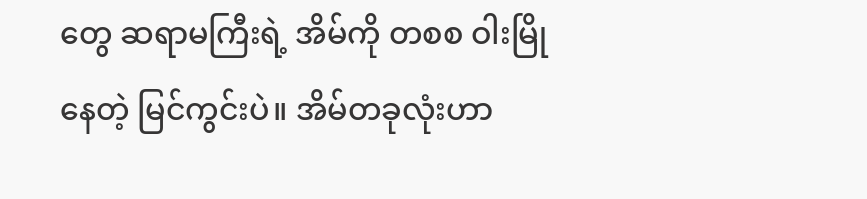တွေ ဆရာမကြီးရဲ့ အိမ်ကို တစစ ဝါးမြိုနေတဲ့ မြင်ကွင်းပဲ။ အိမ်တခုလုံးဟာ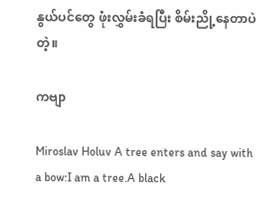နွယ်ပင်တွေ ဖုံးလွှမ်းခံရပြီး စိမ်းညို့နေတာပဲတဲ့။

ကဗျာ

Miroslav Holuv A tree enters and say with a bow:I am a tree.A black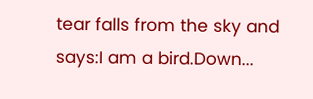tear falls from the sky and says:I am a bird.Down...